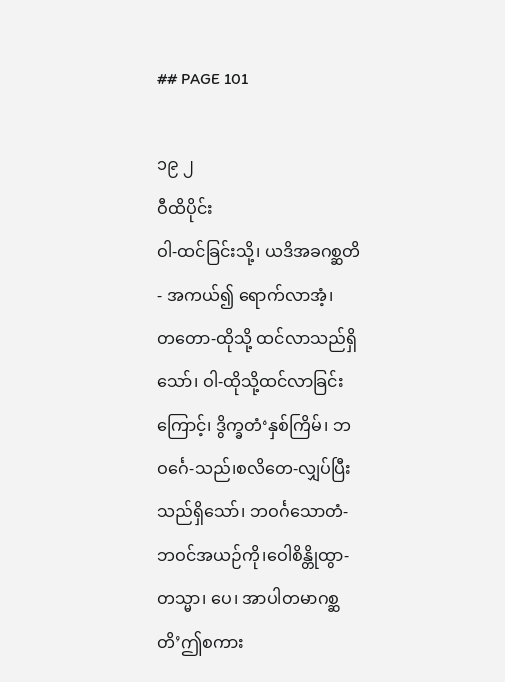## PAGE 101

၁၉ ၂
ဝီထိပိုင်း
ဝါ-ထင်ခြင်းသို့၊ ယဒိအခဂစ္ဆတိ - အကယ်၍ ရောက်လာအံ့၊
တတော-ထိုသို့ ထင်လာသည်ရှိသော်၊ ဝါ-ထိုသို့ထင်လာခြင်း
ကြောင့်၊ ဒွိက္ခတံ‘နှစ်ကြိမ်၊ ဘဝင်္ဂေ-သည်၊စလိတေ-လျှပ်ပြီး
သည်ရှိသော်၊ ဘဝင်္ဂသောတံ-ဘဝင်အယဉ်ကို၊ဝေါစိန္တိုထွာ-
တသ္မာ၊ ပေ၊ အာပါတမာဂစ္ဆတိ’ဤစကား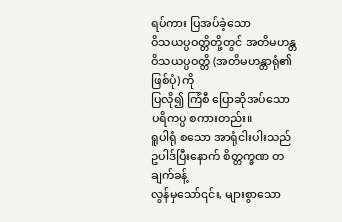ရပ်ကား ပြအပ်ခဲ့သော
ဝိသယပ္ပဝတ္တိတို့တွင် အတိမဟန္တဝိသယပ္ပဝတ္တိ (အတိမဟန္တာရုံ၏ဖြစ်ပုံ) ကို
ပြလို၍ ကြံစီ ပြောဆိုအပ်သော ပရိကပ္ပ စကားတည်း။
ရူပါရုံ စသော အာရုံငါးပါးသည် ဥပါဒ်ပြီးနောက် စိတ္တက္ခဏ တချက်ခန့်
လွန်မှသော်၎င်း, များစွာသော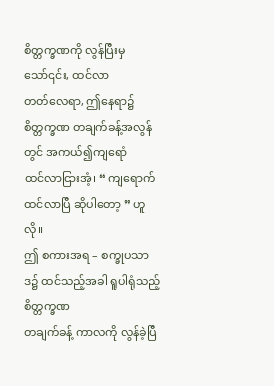စိတ္တက္ခဏကို လွန်ပြီးမှသော်၎င်း, ထင်လာ
တတ်လေရာ, ဤနေရာ၌ စိတ္တက္ခဏ တချက်ခန့်အလွန်တွင် အကယ်၍ကျရောံ
ထင်လာငြားအံ့၊ “ ကျရောက် ထင်လာပြီ ဆိုပါတော့ ” ဟူလို။
ဤ စကားအရ – စက္ခုပသာဒ၌ ထင်သည့်အခါ ရူပါရုံသည့် စိတ္တက္ခဏ
တချက်ခန့် ကာလကို လွန်ခဲ့ပြီ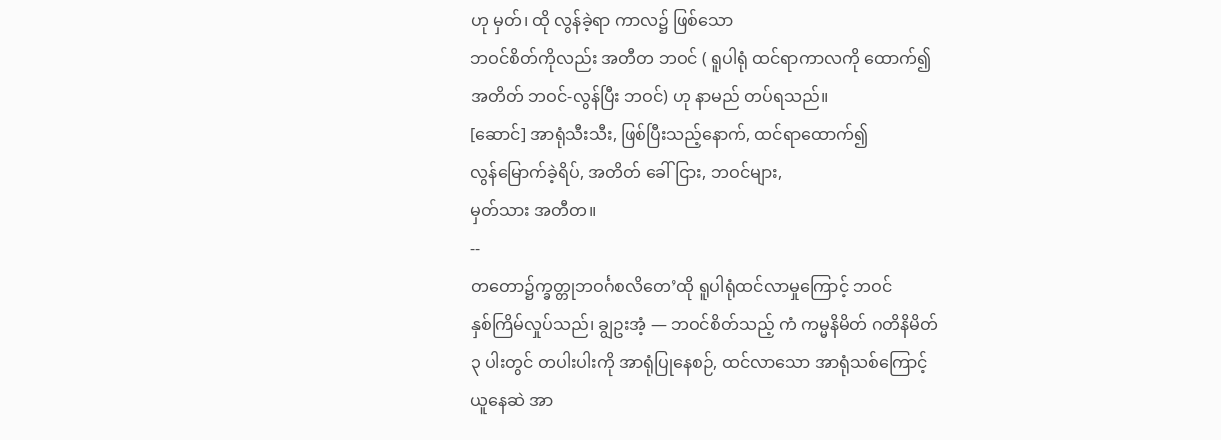ဟု မှတ်၊ ထို လွန်ခဲ့ရာ ကာလ၌ ဖြစ်သော
ဘဝင်စိတ်ကိုလည်း အတီတ ဘဝင် ( ရူပါရုံ ထင်ရာကာလကို ထောက်၍
အတိတ် ဘဝင်-လွန်ပြီး ဘဝင်) ဟု နာမည် တပ်ရသည်။
[ဆောင်] အာရုံသီးသီး, ဖြစ်ပြီးသည့်နောက်, ထင်ရာထောက်၍
လွန်မြောက်ခဲ့ရိပ်, အတိတ် ခေါ်ငြား, ဘဝင်များ,
မှတ်သား အတီတ။
--
တတော၌က္ခတ္တုဘဝင်္ဂစလိတေ’ထို ရူပါရုံထင်လာမှုကြောင့် ဘဝင်
နှစ်ကြိမ်လှုပ်သည်၊ ချွဥးအံ့ — ဘဝင်စိတ်သည့် ကံ ကမ္မနိမိတ် ဂတိနိမိတ်
၃ ပါးတွင် တပါးပါးကို အာရုံပြုနေစဉ်, ထင်လာသော အာရုံသစ်ကြောင့်
ယူနေဆဲ အာ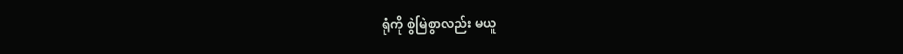ရုံကို စွဲမြဲစွာလည်း မယူ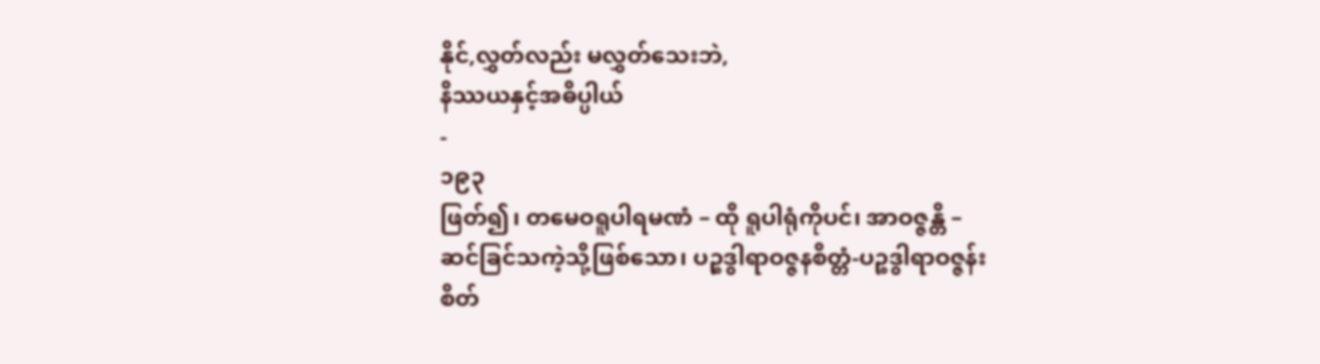နိုင်,လွှတ်လည်း မလွှတ်သေးဘဲ,
နိဿယနှင့်အဓိပ္ပါယ်
-
၁၉၃
ဖြတ်၍၊ တမေဝရူပါရမဏံ – ထို ရူပါရုံကိုပင်၊ အာဝဇ္ဇန္တိ –
ဆင်ခြင်သကဲ့သို့ဖြစ်သော၊ ပဉ္စဒွါရာဝဇ္ဇနစိတ္တံ-ပဉ္စဒွါရာဝဇ္ဇန်း
စိတ်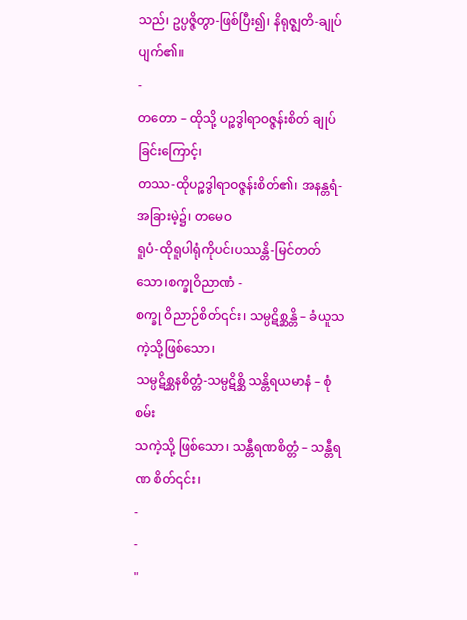သည်၊ ဥပ္ပဇ္ဇိတွာ-ဖြစ်ပြီး၍၊ နိရုဇ္ဈတိ-ချုပ်ပျက်၏။
-
တတော – ထိုသို့ ပဉ္စဒွါရာဝဇ္ဇန်းစိတ် ချုပ်ခြင်းကြောင့်၊
တဿ-ထိုပဉ္စဒွါရာဝဇ္ဇန်းစိတ်၏၊ အနန္တရံ-အခြားမဲ့၌၊ တမေဝ
ရူပံ-ထိုရူပါရုံကိုပင်၊ပဿန္တိ-မြင်တတ်သော၊စက္ခုဝိညာဏံ -
စက္ခု ဝိညာဉ်စိတ်၎င်း၊ သမ္ပဋိစ္ဆန္တိ – ခံယူသကဲ့သို့ဖြစ်သော၊
သမ္ပဋိစ္ဆနစိတ္တံ-သမ္ပဋိစ္ဆိ သန္တိရယမာနံ – စုံစမ်း
သကဲ့သို့ ဖြစ်သော၊ သန္တီရဏစိတ္တံ – သန္တီရဏ စိတ်၎င်း၊
-
-
"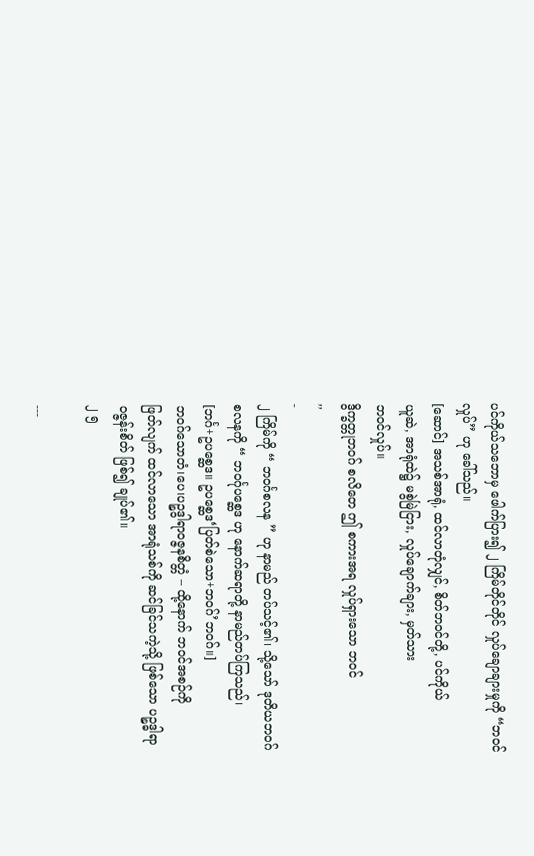ပင်ကိုယ်သဘောမှ ဖေါက်ပြား၍ ၂ ကြိမ်တိုင်တိုင် လှုပ်ချောချားမှုကို “ဘဝင်
လှုပ်” ဟု ခေါ်သည်။
[ဆောင်] အသစ်အာရုံ, ထင်လာတုံလျှင်, စိတ်ဘဝင်တို့, ပင်ကိုယ်
ယူဆဲ, အာရုံထဲ၌ မစွဲမြဲငြား, လှုပ်ချောက်ချား, မှတ်သား
ဘဝင်လှုပ်။
ဒွိက္ခတ္တုဘဝဂ် စလိတေ ဤ စကားအရ လှုပ်ရှားသော ဘဝင်
,,
-
၂ ကြိမ်ကို “ ဘဝင်္ဂစလန ” ဟု နာမည် တပ်သင့်၏၊ သို့သော် ဒုတိယဘဝဂ်
စလနကို “ ဘဝင်္ဂုပစ္ဆေဒ ဟု နောက်ဆရာတို့ နာမည်တပ်ကြသည်၊
[ဘင်္ဂ+ဥပစ္ဆေဒ။ ဥပစ္ဆေဒ‘ပြတ်စဲသော+ဘဝဂ်’ဘဝဂ်။]
ဘဝဂ်သောတံ၊ပေ၊ပဉ္စဒွါရာဝဇ္ဇနစိတ္တံ – ထို့နောက် ဘဝင်အစဉ်ကို
ဖြတ်လျက် ထင်လာသော အာရုံသစ်ကို ဆင်ခြင်သကဲ့သို့ ဖြစ်သော ပဉ္စဒ္ဓါရာ
ဝဇ္ဇန်းစိတ် ဖြစ်၍ ချုပ်၏။
၂ ၅

---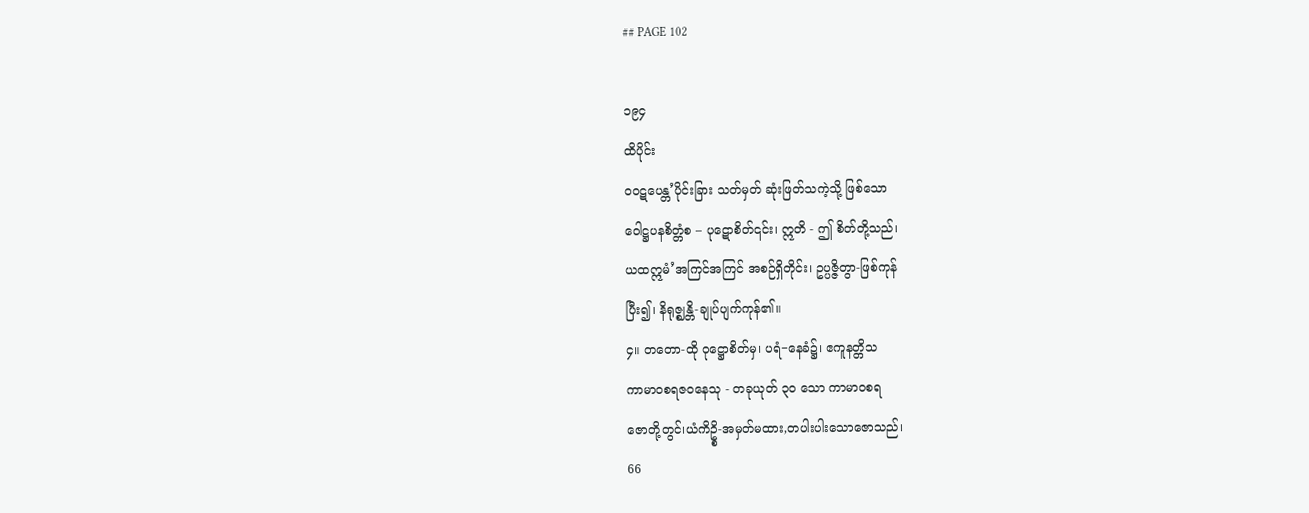## PAGE 102

၁၉၄
ထိပိုင်း
ဝဝဋပေန္တ’ပိုင်းခြား သတ်မှတ် ဆုံးဖြတ်သကဲ့သို့ ဖြစ်သော
ဝေါဋ္ဌပနစိတ္တံစ – ပုဋောစိတ်၎င်း၊ ဣတိ - ဤ စိတ်တို့သည်၊
ယထဣမံ’အကြင်အကြင် အစဉ်ရှိတိုင်း၊ ဥပ္ပဇ္ဇိတွာ-ဖြစ်ကုန်
ပြီး၍၊ နိရုဇ္ဈန္တိ-ချုပ်ပျက်ကုန်၏။
၄။ တတော-ထို ဝုဋ္ဌောစိတ်မှ၊ ပရံ−နေခံ၌၊ ဧကူနတ္တိသ
ကာမာဝစရဇဝနေသု - တခုယုတ် ၃၀ သော ကာမာဝစရ
ဇောတို့တွင်၊ယံကိဥ္စိ-အမှတ်မထား,တပါးပါးသောဇောသည်၊
66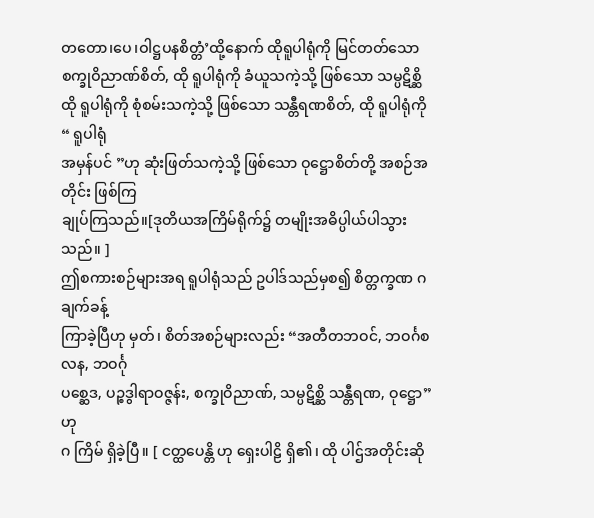တတော၊ပေ၊ဝါဋ္ဌပနစိတ္တံ’ထို့နောက် ထိုရူပါရုံကို မြင်တတ်သော
စက္ခုဝိညာဏ်စိတ်, ထို ရူပါရုံကို ခံယူသကဲ့သို့ ဖြစ်သော သမ္ပဋိစ္ဆိ
ထို ရူပါရုံကို စုံစမ်းသကဲ့သို့ ဖြစ်သော သန္တီရဏစိတ်, ထို ရူပါရုံကို “ ရူပါရုံ
အမှန်ပင် ”ဟု ဆုံးဖြတ်သကဲ့သို့ ဖြစ်သော ဝုဋ္ဌောစိတ်တို့ အစဉ်အတိုင်း ဖြစ်ကြ
ချုပ်ကြသည်။[ဒုတိယအကြိမ်ရိုက်၌ တမျိုးအဓိပ္ပါယ်ပါသွားသည်။ ]
ဤစကားစဉ်များအရ ရူပါရုံသည် ဥပါဒ်သည်မှစ၍ စိတ္တက္ခဏ ဂ ချက်ခန့်
ကြာခဲ့ပြီဟု မှတ်၊ စိတ်အစဉ်များလည်း “အတီတဘဝင်, ဘဝင်္ဂစလန, ဘဝင်္ဂု
ပစ္ဆေဒ, ပဉ္စဒွါရာဝဇ္ဇန်း, စက္ခုဝိညာဏ်, သမ္ပဋိစ္ဆိ သန္တီရဏ, ဝုဋ္ဌော” ဟု
ဂ ကြိမ် ရှိခဲ့ပြီ။ [ ငတ္ထပေန္တိ ဟု ရှေးပါဠိ ရှိ၏၊ ထို ပါဌ်အတိုင်းဆို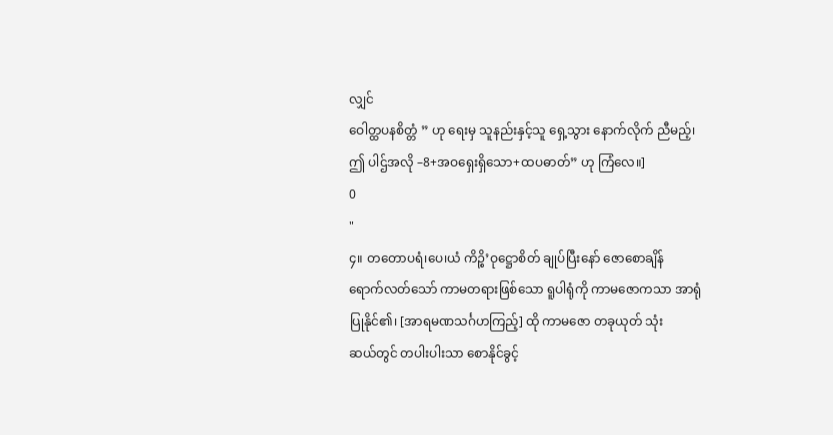လျှင်
ဝေါတ္ထပနစိတ္တံ ” ဟု ရေးမှ သူနည်းနှင့်သူ ရှေ့သွား နောက်လိုက် ညီမည့်၊
ဤ ပါဌ်အလို –8+အဝရှေးရှိသော+ထပဓာတ်” ဟု ကြံလေ။]
0
"
၄။ တတောပရံ၊ပေ၊ယံ ကိဉ္စိ’ဝုဋ္ဌောစိတ် ချုပ်ပြီးနော် ဇောစောချိန်
ရောက်လတ်သော် ကာမတရားဖြစ်သော ရူပါရုံကို ကာမဇောကသာ အာရုံ
ပြုနိုင်၏၊ [အာရမဏသင်္ဂဟကြည့်] ထို ကာမဇော တခုယုတ် သုံး
ဆယ်တွင် တပါးပါးသာ စောနိုင်ခွင့်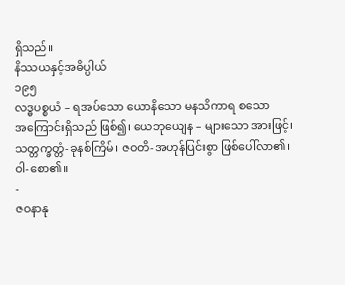ရှိသည်။
နိဿယနှင့်အဓိပ္ပါယ်
၁၉၅
လဒ္ဓပစ္စယံ – ရအပ်သော ယောနိသော မနသိကာရ စသော
အကြောင်းရှိသည် ဖြစ်၍၊ ယေဘုယျေန – များသော အားဖြင့်၊
သတ္တက္ခတ္တံ-ခုနစ်ကြိမ်၊ ဇဝတိ-အဟုန်ပြင်းစွာ ဖြစ်ပေါ်လာ၏၊
ဝါ-စော၏။
-
ဇဝနာနု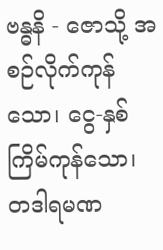ဗန္ဓနိ - ဇောသို့ အစဉ်လိုက်ကုန်သော၊ ငွေ-နှစ်
ကြိမ်ကုန်သော၊ တဒါရမဏ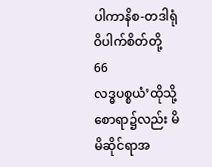ပါကာနိစ-တဒါရုံဝိပါက်စိတ်တို့
66
လဒ္ဓပစ္စယံ’ထိုသို့စောရာ၌လည်း မိမိဆိုင်ရာအ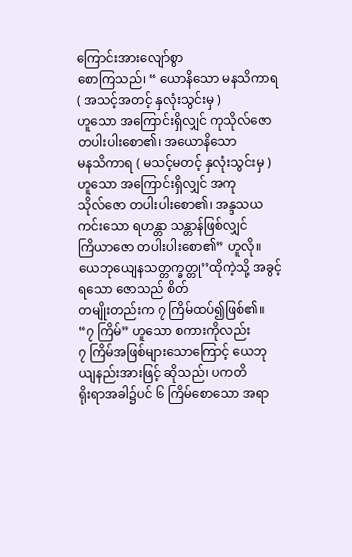ကြောင်းအားလျော်စွာ
စောကြသည်၊ “ ယောနိသော မနသိကာရ ( အသင့်အတင့် နှလုံးသွင်းမှ )
ဟူသော အကြောင်းရှိလျှင် ကုသိုလ်ဇော တပါးပါးစော၏၊ အယောနိသော
မနသိကာရ ( မသင့်မတင့် နှလုံးသွင်းမှ ) ဟူသော အကြောင်းရှိလျှင် အကု
သိုလ်ဇော တပါးပါးစော၏၊ အန္ဒသယကင်းသော ရဟန္တာ သန္တာန်ဖြစ်လျှင်
ကြိယာဇော တပါးပါးစော၏” ဟူလို။
ယေဘုယျေနသတ္တက္ခတ္တု’’ထိုကဲ့သို့ အခွင့်ရသော ဇောသည် စိတ်
တမျိုးတည်းက ၇ ကြိမ်ထပ်၍ဖြစ်၏။ “၇ ကြိမ်” ဟူသော စကားကိုလည်း
၇ ကြိမ်အဖြစ်များသောကြောင့် ယေဘုယျနည်းအားဖြင့် ဆိုသည်၊ ပကတိ
ရိုးရာအခါ၌ပင် ၆ ကြိမ်စောသော အရာ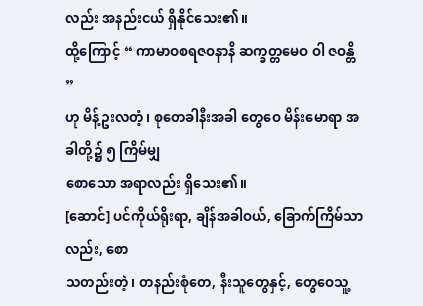လည်း အနည်းငယ် ရှိနိုင်သေး၏။
ထို့ကြောင့် “ ကာမာဝစရဇဝနာနိ ဆက္ခတ္တမေဝ ဝါ ဇဝန္တိ ”
ဟု မိန့်ဥးလတံ့၊ စုတေခါနီးအခါ တွေဝေ မိန်းမောရာ အခါတို့၌ ၅ ကြိမ်မျှ
စောသော အရာလည်း ရှိသေး၏။
[ဆောင်] ပင်ကိုယ်ရိုးရာ, ချိန်အခါဝယ်, ခြောက်ကြိမ်သာလည်း, စော
သတည်းတဲ့၊ တနည်းစုံတေ, နီးသူတွေနှင့်, တွေဝေသူ့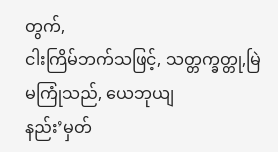တွက်,
ငါးကြိမ်ဘက်သဖြင့်, သတ္တက္ခတ္တု,မြဲမကြုံသည်, ယေဘုယျ
နည်း’မှတ်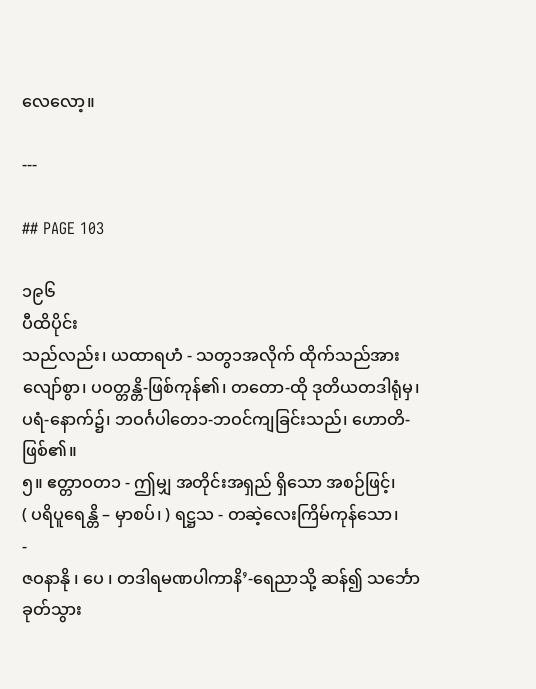လေလော့။

---

## PAGE 103

၁၉၆
ပီထိပိုင်း
သည်လည်း၊ ယထာရဟံ - သတွ၁အလိုက် ထိုက်သည်အား
လျော်စွာ၊ ပဝတ္တန္တိ-ဖြစ်ကုန်၏၊ တတော-ထို ဒုတိယတဒါရုံမှ၊
ပရံ-နောက်၌၊ ဘဝင်္ဂပါတေ၁-ဘဝင်ကျခြင်းသည်၊ ဟောတိ-
ဖြစ်၏။
၅။ ဧတ္တာဝတ၁ - ဤမျှ အတိုင်းအရှည် ရှိသော အစဉ်ဖြင့်၊
( ပရိပူရေန္တိ – မှာစပ်၊ ) ရဋ္ဌသ - တဆဲ့လေးကြိမ်ကုန်သော၊
-
ဇဝနာနို ၊ ပေ ၊ တဒါရမဏပါကာနိ’-ရေညာသို့ ဆန်၍ သင်္ဘော
ခုတ်သွား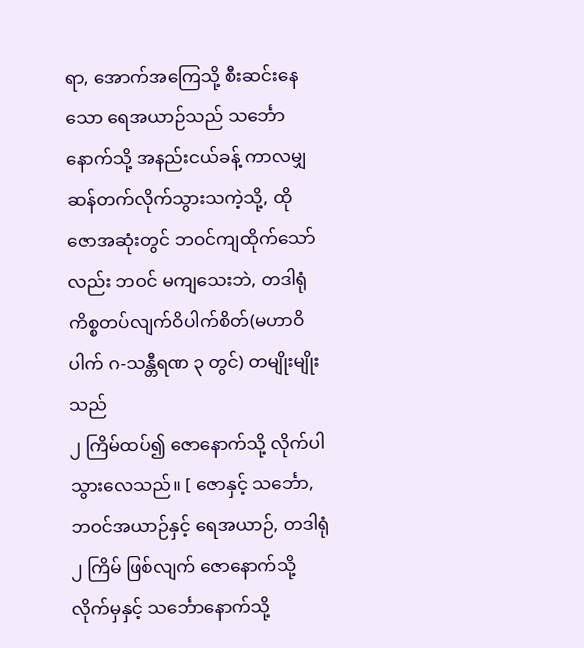ရာ, အောက်အကြေသို့ စီးဆင်းနေသော ရေအယာဉ်သည် သင်္ဘော
နောက်သို့ အနည်းငယ်ခန့် ကာလမျှ ဆန်တက်လိုက်သွားသကဲ့သို့, ထို
ဇောအဆုံးတွင် ဘဝင်ကျထိုက်သော်လည်း ဘဝင် မကျသေးဘဲ, တဒါရုံ
ကိစ္စတပ်လျက်ဝိပါက်စိတ်(မဟာဝိပါက် ဂ-သန္တီရဏ ၃ တွင်) တမျိုးမျိုးသည်
၂ ကြိမ်ထပ်၍ ဇောနောက်သို့ လိုက်ပါသွားလေသည်။ [ ဇောနှင့် သင်္ဘော,
ဘဝင်အယာဉ်နှင့် ရေအယာဉ်, တဒါရုံ ၂ ကြိမ် ဖြစ်လျက် ဇောနောက်သို့
လိုက်မှနှင့် သင်္ဘောနောက်သို့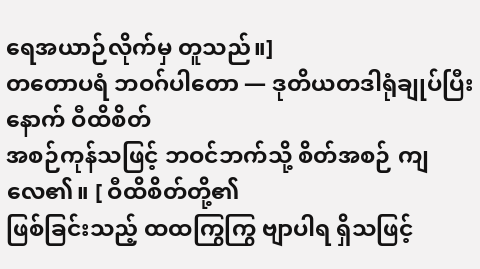ရေအယာဉ်လိုက်မှ တူသည်။]
တတောပရံ ဘဝဂ်ပါတော — ဒုတိယတဒါရုံချုပ်ပြီးနောက် ဝီထိစိတ်
အစဉ်ကုန်သဖြင့် ဘဝင်ဘက်သို့ စိတ်အစဉ် ကျလေ၏။ [ ဝီထိစိတ်တို့၏
ဖြစ်ခြင်းသည့် ထထကြွကြွ ဗျာပါရ ရှိသဖြင့်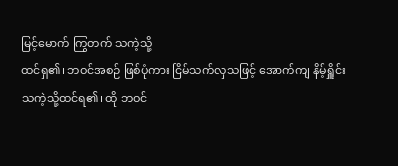မြင့်မောက် ကြွတက် သကဲ့သို့
ထင်ရှ၏၊ ဘဝင်အစဉ် ဖြစ်ပုံကား ငြိမ်သက်လှသဖြင့် အောက်ကျ နိမ့်ရှိူင်း
သကဲ့သို့ထင်ရ၏၊ ထို ဘဝင်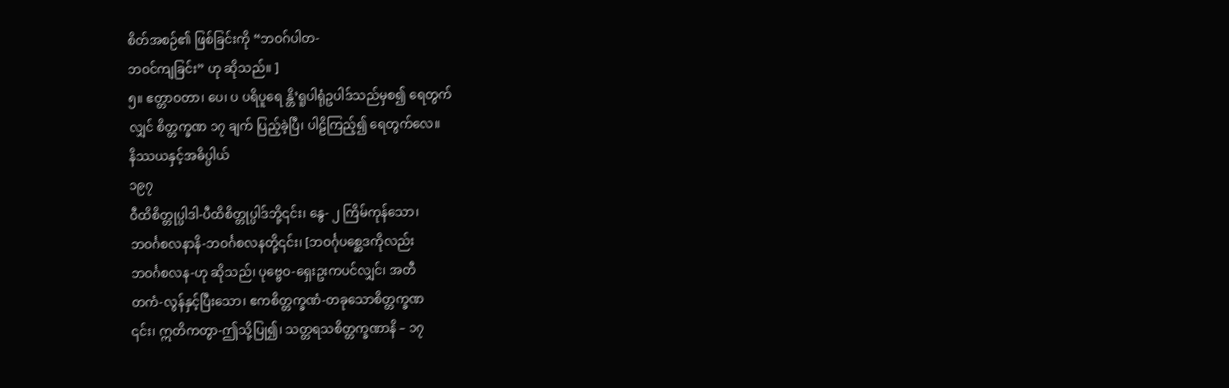စိတ်အစဉ်၏ ဖြစ်ခြင်းကို “ဘဝဂ်ပါတ-
ဘဝင်ကျခြင်း” ဟု ဆိုသည်။ ]
၅။ ဧတ္တာဝတာ၊ ပေ၊ ပ ပရိပူရေ န္တိ’ရူပါရုံဥပါဒ်သည်မှစ၍ ရေတွက်
လျှင် စိတ္တက္ခဏ ၁၇ ချက် ပြည့်ခဲ့ပြီ၊ ပါဠိကြည့်၍ ရေတွက်လေ။
နိဿယနှင့်အဓိပ္ပါယ်
၁၉၇
ဝီထိစိတ္တုပ္ပါဒါ-ပီထိစိတ္တုပ္ပါဒ်ဘို့၎င်း၊ နွေ- ၂ ကြိမ်ကုန်သော၊
ဘဝင်္ဂစလနာနိ-ဘဝင်္ဂစလနတို့၎င်း၊ [ဘဝင်္ဂုပစ္ဆေဒကိုလည်း
ဘဝင်္ဂစလန-ဟု ဆိုသည်၊ ပုဗ္ဗေဝ-ရှေးဥးကပင်လျှင်၊ အတီ
တကံ-လွန်နှင့်ပြီးသော၊ ဧကစိတ္တက္ခဏံ-တခုသောစိတ္တက္ခဏ
၎င်း၊ ဣတိကတွာ-ဤသို့ပြု၍၊ သတ္တရသစိတ္တက္ခဏာနိ – ၁၇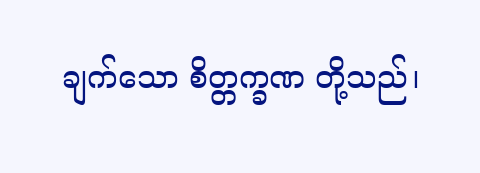ချက်သော စိတ္တက္ခဏ တို့သည်၊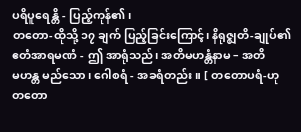ပရိပူရေန္တိ - ပြည့်ကုန်၏၊
တတော-ထိုသို့ ၁၇ ချက် ပြည့်ခြင်းကြောင့်၊ နိရုဇ္ဈတိ-ချုပ်၏
ဧတံအာရမဏံ - ဤ အာရုံသည်၊ အတိမဟန္တံနာမ – အတိ
မဟန္တ မည်သော၊ ဂေါစရံ - အခရံတည်း။ [ တတောပရံ-ဟု
တတော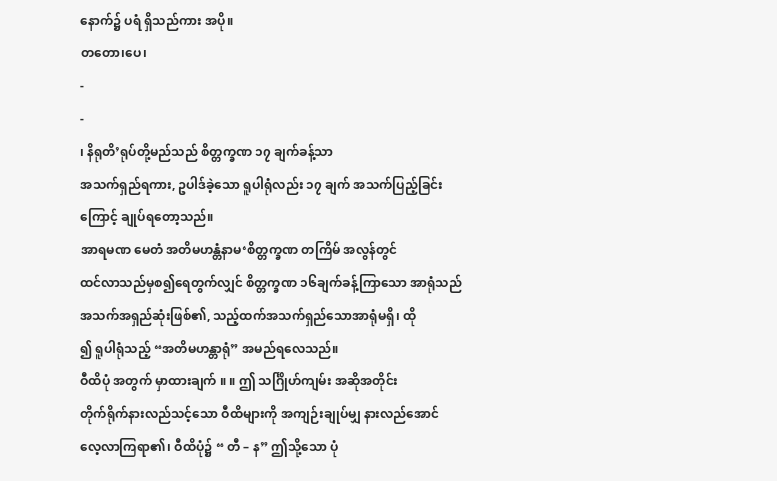နောက်၌ ပရံ ရှိသည်ကား အပို။
တတော၊ပေ၊
-
-
၊ နိရုတိ’ရုပ်တို့မည်သည် စိတ္တက္ခဏ ၁၇ ချက်ခန့်သာ
အသက်ရှည်ရကား, ဥပါဒ်ခဲ့သော ရူပါရုံလည်း ၁၇ ချက် အသက်ပြည့်ခြင်း
ကြောင့် ချုပ်ရတော့သည်။
အာရမဏ မေတံ အတိမဟန္တံနာမ‘စိတ္တက္ခဏ တကြိမ် အလွန်တွင်
ထင်လာသည်မှစ၍ရေတွက်လျှင် စိတ္တက္ခဏ ၁၆ချက်ခန့်ကြာသော အာရုံသည်
အသက်အရှည်ဆုံးဖြစ်၏, သည့်ထက်အသက်ရှည်သောအာရုံမရှိ၊ ထို
၍ ရူပါရုံသည့် “အတိမဟန္တာရုံ” အမည်ရလေသည်။
ဝီထိပုံ အတွက် မှာထားချက် ။ ။ ဤ သင်္ဂြိုဟ်ကျမ်း အဆိုအတိုင်း
တိုက်ရိုက်နားလည်သင့်သော ဝီထိများကို အကျဉ်းချုပ်မျှ နားလည်အောင်
လေ့လာကြရာ၏၊ ဝီထိပုံ၌ “ တီ – န” ဤသို့သော ပုံ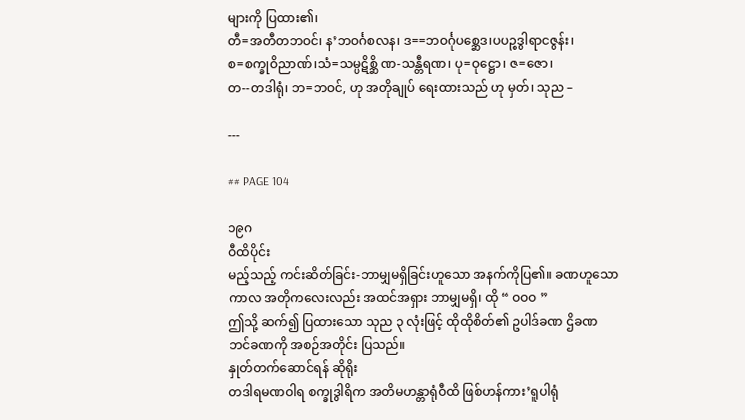များကို ပြထား၏၊
တီ=အတီတဘဝင်၊ န’ဘဝင်္ဂစလန၊ ဒ==ဘဝင်္ဂုပစ္ဆေဒ၊ပပဉ္စဒွါရာငဇွန်း၊
စ=စက္ခုဝိညာဏ်၊သံ=သမ္ပဋိစ္ဆိ ဏ-သန္တီရဏ၊ ပု=ဝုဋ္ဌော၊ ဇ=ဇော၊
တ--တဒါရုံ၊ ဘ=ဘဝင်, ဟု အတိုချုပ် ရေးထားသည် ဟု မှတ်၊ သုည –

---

## PAGE 104

၁၉ဂ
ဝီထိပိုင်း
မည့်သည့် ကင်းဆိတ်ခြင်း-ဘာမျှမရှိခြင်းဟူသော အနက်ကိုပြ၏။ ခဏဟူသော
ကာလ အတိုကလေးလည်း အထင်အရှား ဘာမျှမရှိ၊ ထို “ ဝဝဝ ”
ဤသို့ ဆက်၍ ပြထားသော သုည ၃ လုံးဖြင့် ထိုထိုစိတ်၏ ဥပါဒ်ခဏ ဌိခဏ
ဘင်ခဏကို အစဉ်အတိုင်း ပြသည်။
နှုတ်တက်ဆောင်ရန် ဆိုရိုး
တဒါရမဏဝါရ စက္ခုဒွါရိက အတိမဟန္တာရုံဝီထိ ဖြစ်ဟန်ကား’ရူပါရုံ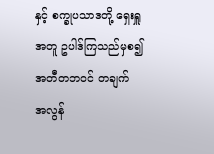နှင့် စက္ခုပသာဒတို့ ရှေးရှူအတူ ဥပါဒ်ကြသည်မှစ၍ အတီတဘဝင် တချက်
အလွန်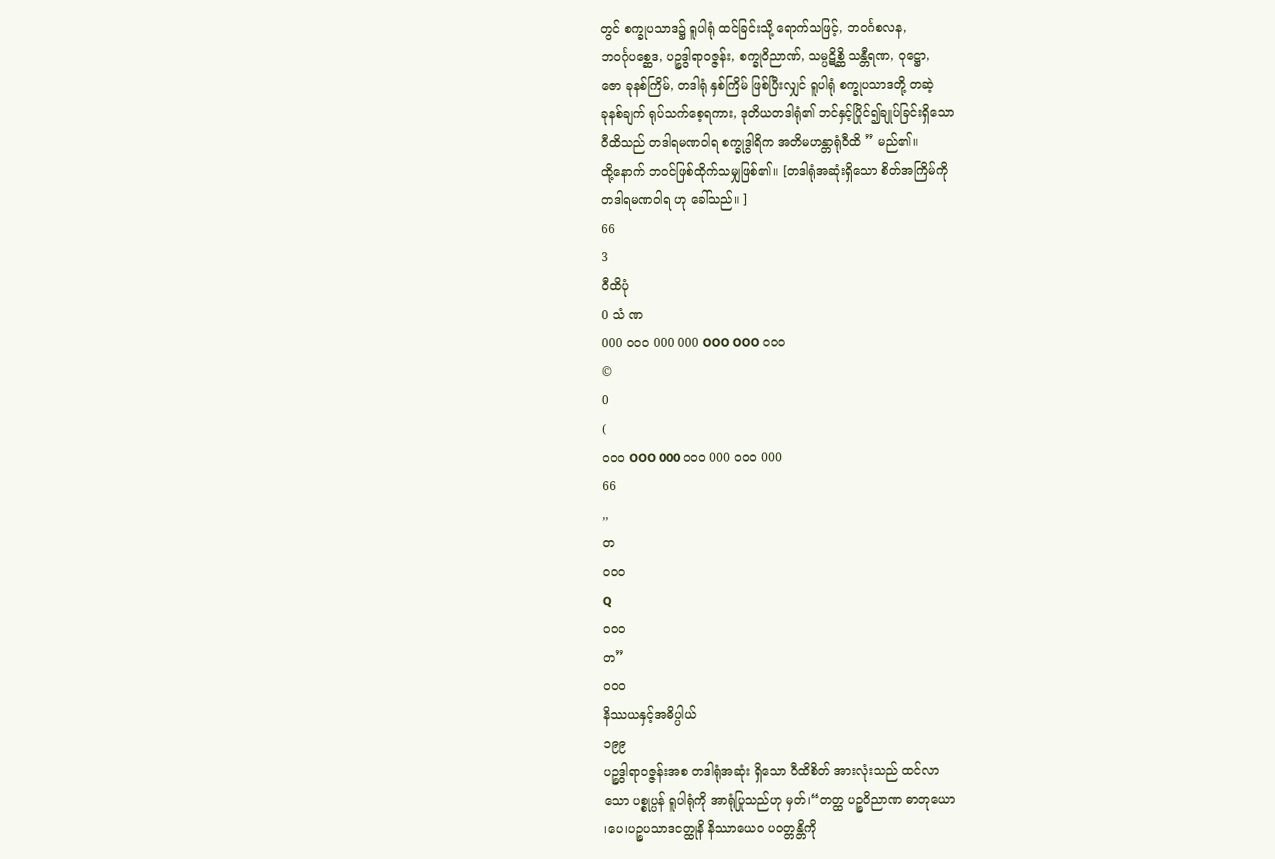တွင် စက္ခုပသာဒ၌ ရူပါရုံ ထင်ခြင်းသို့ ရောက်သဖြင့်, ဘဝင်္ဂစလန,
ဘဝင်္ဂုပစ္ဆေဒ, ပဉ္စဒွါရာဝဇ္ဇန်း, စက္ခုဝိညာဏ်, သမ္ပဋိစ္ဆိ သန္တီရဏ, ဝုဋ္ဌော,
ဇော ခုနစ်ကြိမ်, တဒါရုံ နှစ်ကြိမ် ဖြစ်ပြီးလျှင် ရူပါရုံ စက္ခုပသာဒတို့ တဆဲ့
ခုနစ်ချက် ရုပ်သက်စေ့ရကား, ဒုတိယတဒါရုံ၏ ဘင်နှင့်ပြိုင်၍ချုပ်ခြင်းရှိသော
ဝီထိသည် တဒါရမဏဝါရ စက္ခုဒွါရိက အတိမဟန္တာရုံဝီထိ ” မည်၏။
ထို့နောက် ဘဝင်ဖြစ်ထိုက်သမျှဖြစ်၏။ [တဒါရုံအဆုံးရှိသော စိတ်အကြိမ်ကို
တဒါရမဏဝါရ ဟု ခေါ်သည်။ ]
66
3
ဝီထိပုံ
0 သံ ဏ
000 ဝဝဝ 000 000 OOO OOO ဝဝဝ
©
0
(
ဝဝဝ OOO 000 ဝဝဝ 000 ဝဝဝ 000
66
,,
တ
ဝဝဝ
Q
ဝဝဝ
တ”
ဝဝဝ
နိဿယနှင့်အဓိပ္ပါယ်
၁၉၉
ပဉ္စဒွါရာဝဇ္ဇန်းအစ တဒါရုံအဆုံး ရှိသော ဝီထိစိတ် အားလုံးသည် ထင်လာ
သော ပစ္စုပ္ပန် ရူပါရုံကို အာရုံပြုသည်ဟု မှတ်၊“တတ္ထ ပဉ္စဝိညာဏ ဓာတုယော
၊ပေ၊ပဉ္စပသာဒငတ္ထုနိ နိဿာယေဝ ပဝတ္တန္တိကို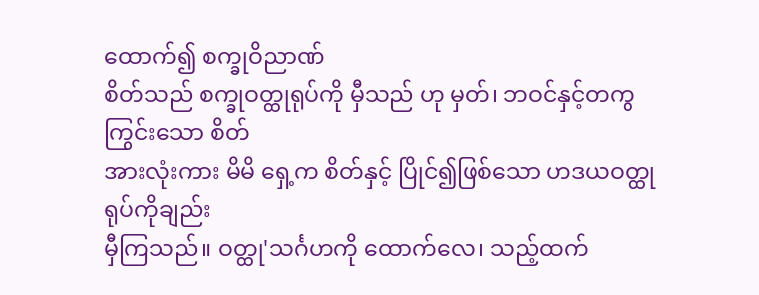ထောက်၍ စက္ခုဝိညာဏ်
စိတ်သည် စက္ခုဝတ္ထုရုပ်ကို မှီသည် ဟု မှတ်၊ ဘဝင်နှင့်တကွ ကြွင်းသော စိတ်
အားလုံးကား မိမိ ရှေ့က စိတ်နှင့် ပြိုင်၍ဖြစ်သော ဟဒယဝတ္ထု ရုပ်ကိုချည်း
မှီကြသည်။ ဝတ္ထု'သင်္ဂဟကို ထောက်လေ၊ သည့်ထက်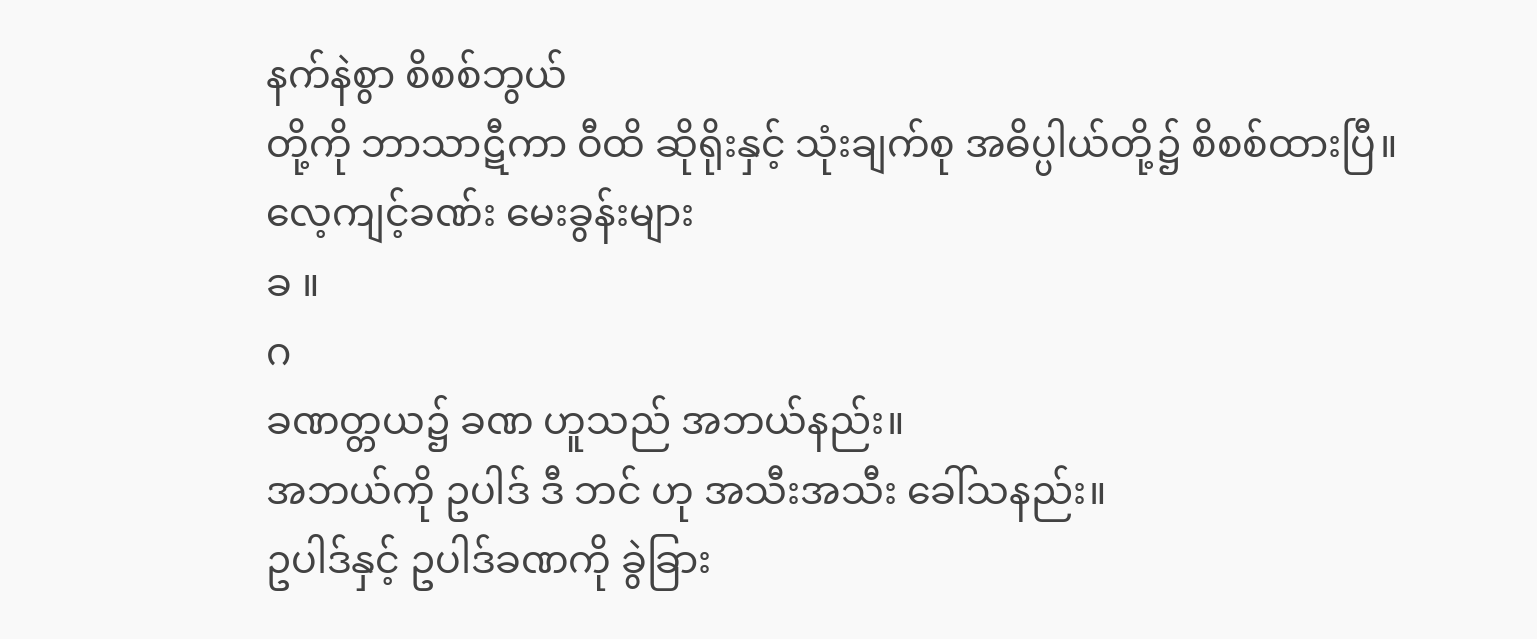နက်နဲစွာ စိစစ်ဘွယ်
တို့ကို ဘာသာဋီကာ ဝီထိ ဆိုရိုးနှင့် သုံးချက်စု အဓိပ္ပါယ်တို့၌ စိစစ်ထားပြီ။
လေ့ကျင့်ခဏ်း မေးခွန်းများ
ခ ။
ဂ
ခဏတ္တယ၌ ခဏ ဟူသည် အဘယ်နည်း။
အဘယ်ကို ဥပါဒ် ဒီ ဘင် ဟု အသီးအသီး ခေါ်သနည်း။
ဥပါဒ်နှင့် ဥပါဒ်ခဏကို ခွဲခြား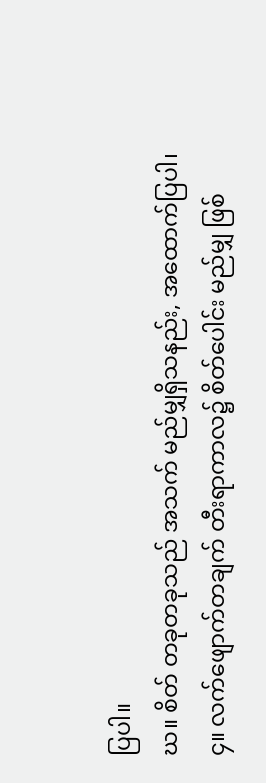ပြပါ။
ဃ။ စိတ် တခုတခုသည် အသက် မည်မျှရှိသနည်း, အထောက်ပြပါ၊
၄။ လက်ဖျောက်တချက် တီးရာကာလ၌ စိတ်ပေါင်း မည်မျှ ဖြစ်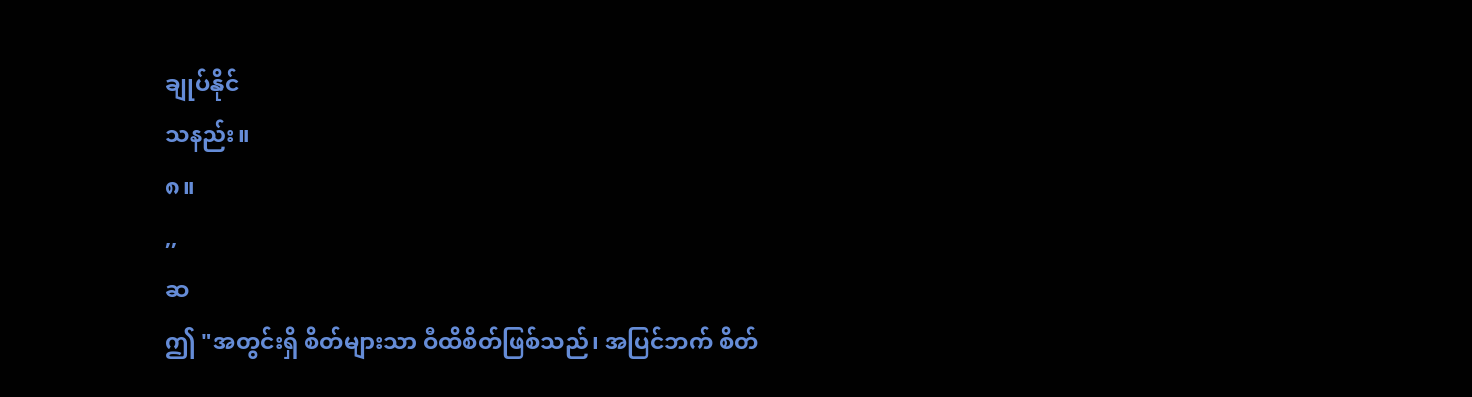ချုပ်နိုင်
သနည်း။
၈။
,,
ဆ
ဤ "အတွင်းရှိ စိတ်များသာ ဝီထိစိတ်ဖြစ်သည်၊ အပြင်ဘက် စိတ်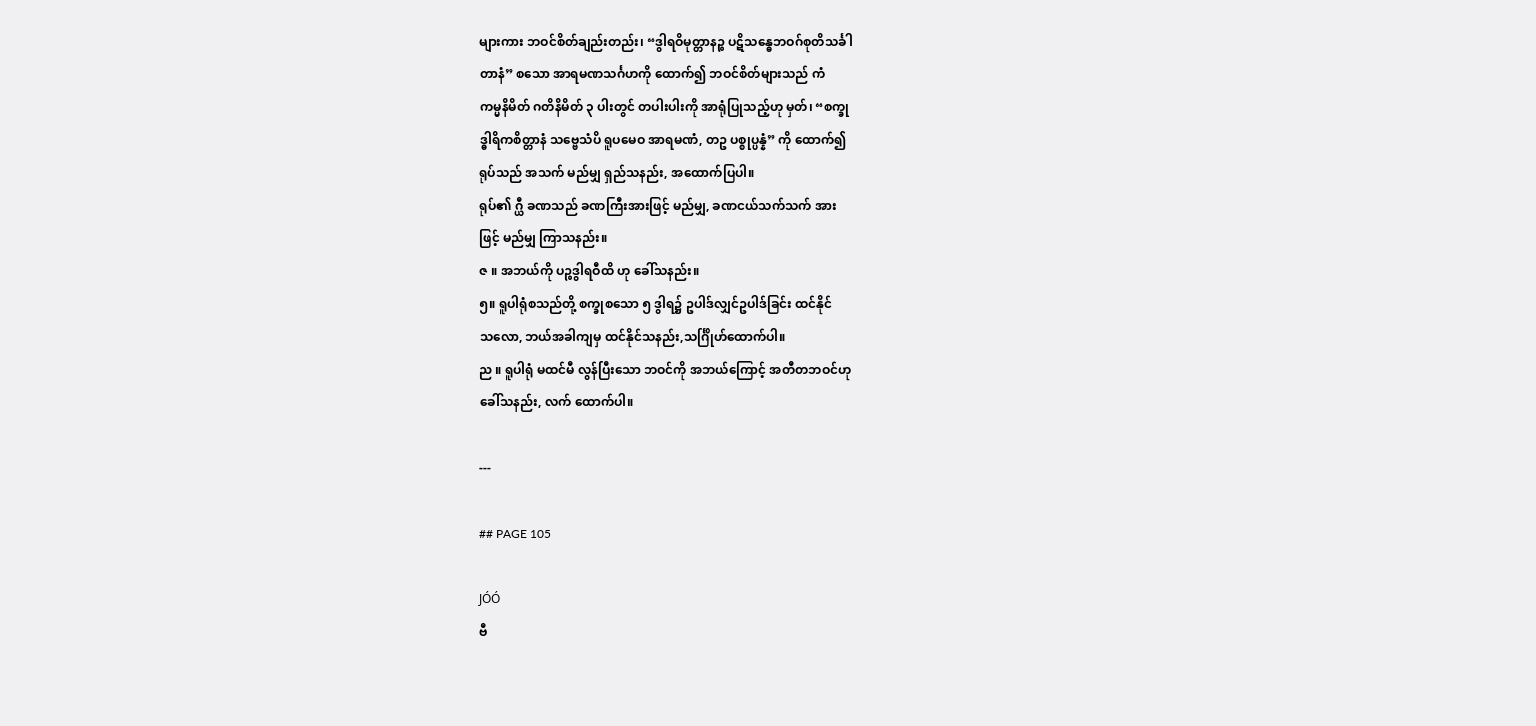များကား ဘဝင်စိတ်ချည်းတည်း၊ “ဒွါရဝိမုတ္တာနဉ္စ ပဋိသန္ဓေဘဝဂ်စုတိသင်္ခါ
တာနံ” စသော အာရမဏသင်္ဂဟကို ထောက်၍ ဘဝင်စိတ်များသည် ကံ
ကမ္မနိမိတ် ဂတိနိမိတ် ၃ ပါးတွင် တပါးပါးကို အာရုံပြုသည့်ဟု မှတ်၊ “စက္ခု
ဒ္ဓါရိကစိတ္တာနံ သဗ္ဗေသံပိ ရူပမေဝ အာရမဏံ, တဥ ပစ္စုပ္ပန္နံ” ကို ထောက်၍
ရုပ်သည် အသက် မည်မျှ ရှည်သနည်း, အထောက်ပြပါ။
ရုပ်၏ ဂ္ယီ ခဏသည် ခဏကြီးအားဖြင့် မည်မျှ, ခဏငယ်သက်သက် အား
ဖြင့် မည်မျှ ကြာသနည်း။
ဇ ။ အဘယ်ကို ပဉ္စဒွါရဝီထိ ဟု ခေါ်သနည်း။
၅။ ရူပါရုံစသည်တို့ စက္ခုစသော ၅ ဒွါရ၌ ဥပါဒ်လျှင်ဥပါဒ်ခြင်း ထင်နိုင်
သလော, ဘယ်အခါကျမှ ထင်နိုင်သနည်း,သင်္ဂြိုဟ်ထောက်ပါ။
ည ။ ရူပါရုံ မထင်မီ လွန်ပြီးသော ဘဝင်ကို အဘယ်ကြောင့် အတီတဘဝင်ဟု
ခေါ်သနည်း, လက် ထောက်ပါ။

---

## PAGE 105

JÓÓ
ဗီ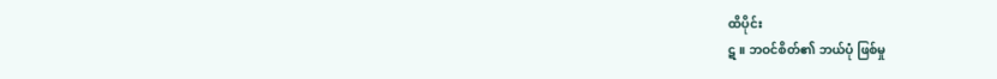ထိပိုင်း
ဋ ။ ဘဝင်စိတ်၏ ဘယ်ပုံ ဖြစ်မှု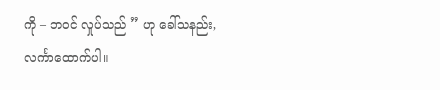ကို – ဘဝင် လှုပ်သည် ” ဟု ခေါ်သနည်း,
လင်္ကာထောက်ပါ။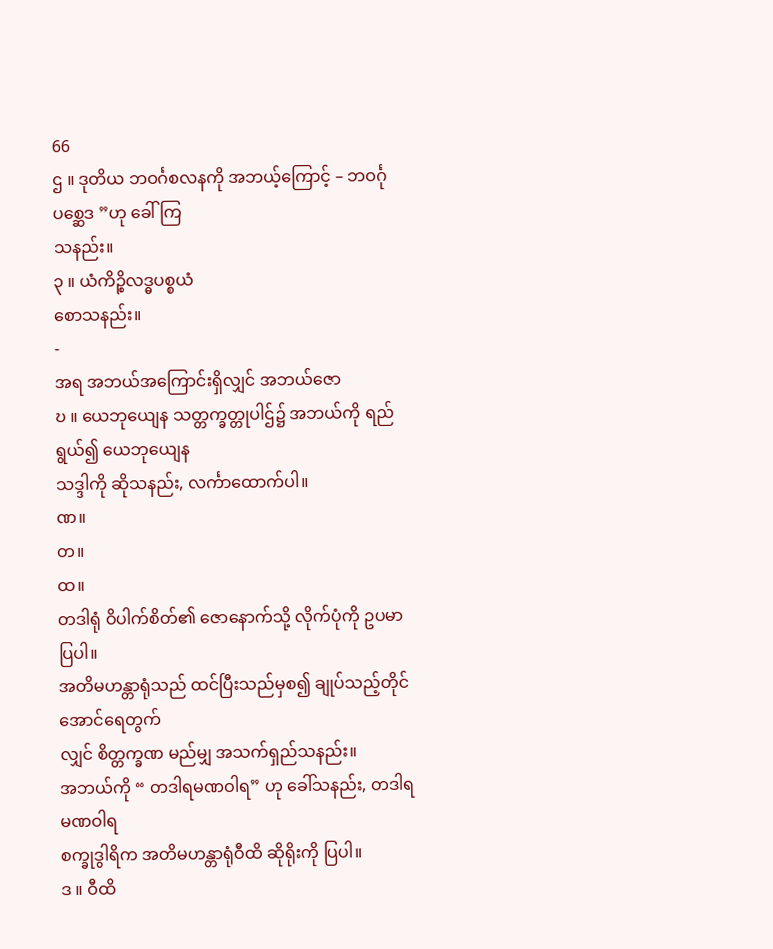66
ဌ ။ ဒုတိယ ဘဝင်္ဂစလနကို အဘယ့်ကြောင့် – ဘဝင်္ဂုပစ္ဆေဒ ”ဟု ခေါ်ကြ
သနည်း။
၃ ။ ယံကိဉ္စိလဒ္ဓပစ္စယံ
စောသနည်း။
-
အရ အဘယ်အကြောင်းရှိလျှင် အဘယ်ဇော
ဎ ။ ယေဘုယျေန သတ္တက္ခတ္တုပါဌ်၌ အဘယ်ကို ရည်ရွယ်၍ ယေဘုယျေန
သဒ္ဒါကို ဆိုသနည်း, လင်္ကာထောက်ပါ။
ဏ။
တ။
ထ။
တဒါရုံ ဝိပါက်စိတ်၏ ဇောနောက်သို့ လိုက်ပုံကို ဥပမာ ပြပါ။
အတိမဟန္တာရုံသည် ထင်ပြီးသည်မှစ၍ ချုပ်သည့်တိုင်အောင်ရေတွက်
လျှင် စိတ္တက္ခဏ မည်မျှ အသက်ရှည်သနည်း။
အဘယ်ကို “ တဒါရမဏဝါရ” ဟု ခေါ်သနည်း, တဒါရမဏဝါရ
စက္ခုဒွါရိက အတိမဟန္တာရုံဝီထိ ဆိုရိုးကို ပြပါ။
ဒ ။ ဝီထိ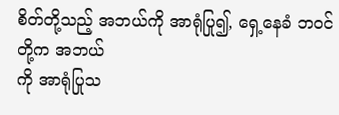စိတ်တို့သည့် အဘယ်ကို အာရုံပြု၍, ရှေ့နေခံ ဘဝင်တို့က အဘယ်
ကို အာရုံပြုသ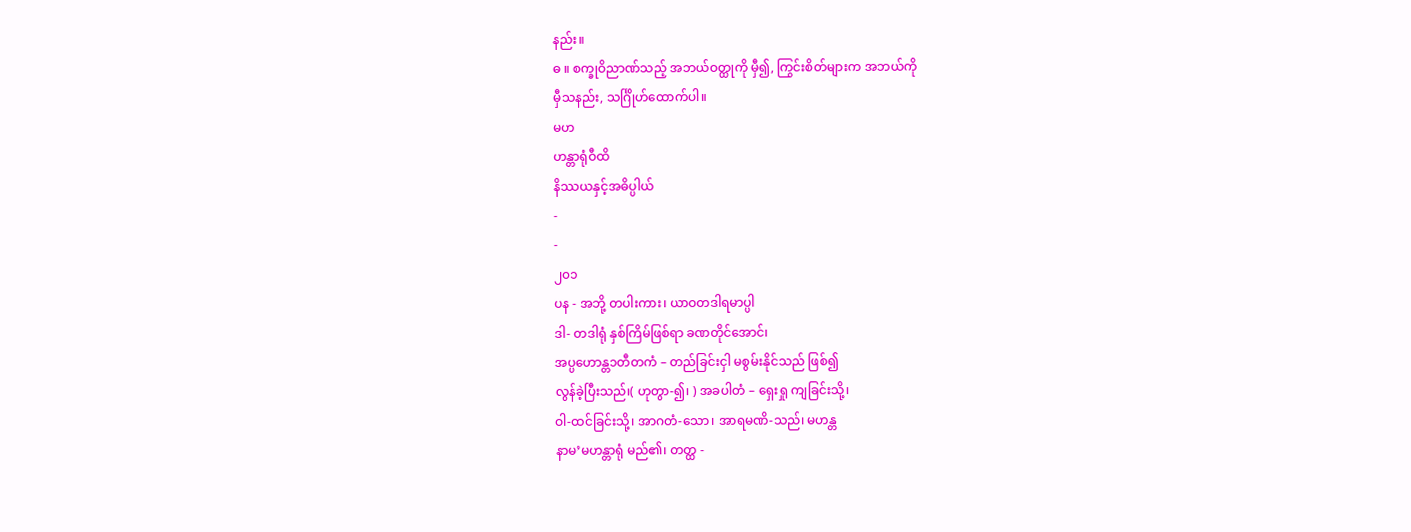နည်း။
ဓ ။ စက္ခုဝိညာဏ်သည့် အဘယ်ဝတ္ထုကို မှီ၍, ကြွင်းစိတ်များက အဘယ်ကို
မှီသနည်း, သင်္ဂြိုဟ်ထောက်ပါ။
မဟ
ဟန္တာရုံဝီထိ
နိဿယနှင့်အဓိပ္ပါယ်
-
-
၂၀၁
ပန - အဘို့ တပါးကား၊ ယာဝတဒါရမာပ္ပါ
ဒါ- တဒါရုံ နှစ်ကြိမ်ဖြစ်ရာ ခဏတိုင်အောင်၊
အပ္ပဟောန္တ၁တီတကံ – တည်ခြင်းငှါ မစွမ်းနိုင်သည် ဖြစ်၍
လွန်ခဲ့ပြီးသည်၊( ဟုတွာ-၍၊ ) အခပါတံ – ရှေးရှု ကျခြင်းသို့၊
ဝါ-ထင်ခြင်းသို့၊ အာဂတံ-သော၊ အာရမဏိ-သည်၊ မဟန္တ
နာမ’မဟန္တာရုံ မည်၏၊ တတ္ထ -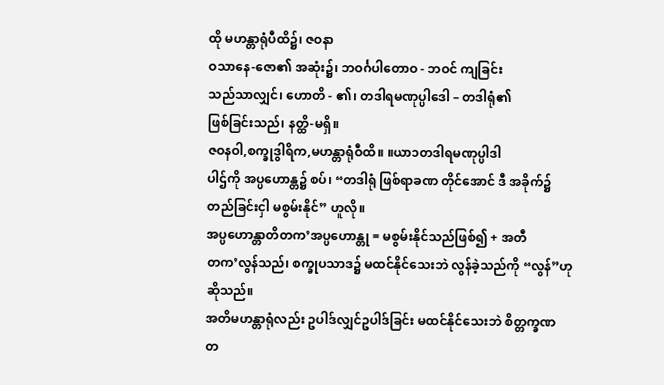ထို မဟန္တာရုံပီထိ၌၊ ဇဝနာ
ဝသာနေ-ဇော၏ အဆုံး၌၊ ဘဝင်္ဂပါတောဝ - ဘဝင် ကျခြင်း
သည်သာလျှင်၊ ဟောတိ - ၏၊ တဒါရမဏုပ္ပါဒေါ – တဒါရုံ၏
ဖြစ်ခြင်းသည်၊ နတ္ထိ-မရှိ။
ဇဝနဝါ,စက္ခုဒွါရိက,မဟန္တာရုံဝီထိ။ ။ယာ၁တဒါရမဏုပ္ပါဒါ
ပါဌ်ကို အပ္ပဟောန္တ၌ စပ်၊ “တဒါရုံ ဖြစ်ရာခဏ တိုင်အောင် ဒီ အခိုက်၌
တည်ခြင်းငှါ မစွမ်းနိုင်” ဟူလို။
အပ္ပဟောန္တာတိတက’အပ္ပဟောန္တု = မစွမ်းနိုင်သည်ဖြစ်၍ + အတီ
တက’လွန်သည်၊ စက္ခုပသာဒ၌ မထင်နိုင်သေးဘဲ လွန်ခဲ့သည်ကို “လွန်”ဟု
ဆိုသည်။
အတိမဟန္တာရုံလည်း ဥပါဒ်လျှင်ဥပါဒ်ခြင်း မထင်နိုင်သေးဘဲ စိတ္တက္ခဏ
တ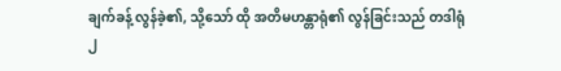ချက်ခန့် လွန်ခဲ့၏, သို့သော် ထို အတိမဟန္တာရုံ၏ လွန်ခြင်းသည် တဒါရုံ
၂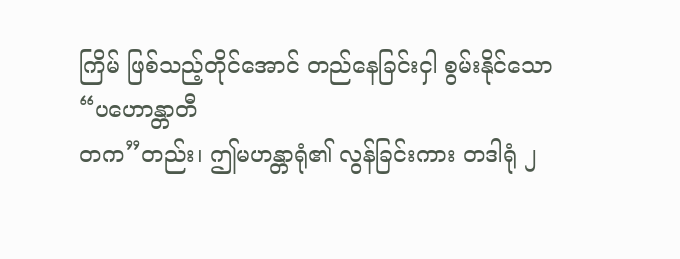ကြိမ် ဖြစ်သည့်တိုင်အောင် တည်နေခြင်းငှါ စွမ်းနိုင်သော “ပဟောန္တာတီ
တက”တည်း၊ ဤမဟန္တာရုံ၏ လွန်ခြင်းကား တဒါရုံ ၂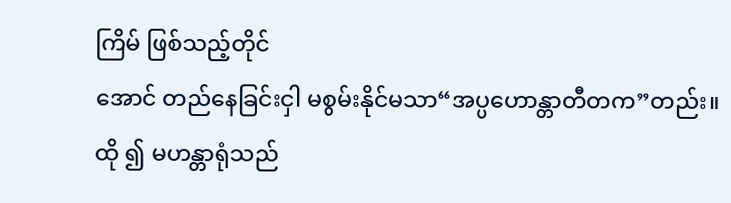ကြိမ် ဖြစ်သည့်တိုင်
အောင် တည်နေခြင်းငှါ မစွမ်းနိုင်မသာ“အပ္ပဟောန္တာတီတက”တည်း။
ထို ၍ မဟန္တာရုံသည်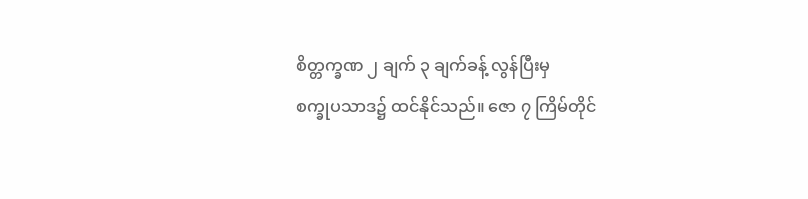စိတ္တက္ခဏ ၂ ချက် ၃ ချက်ခန့် လွန်ပြီးမှ
စက္ခုပသာဒ၌ ထင်နိုင်သည်။ ဇော ၇ ကြိမ်တိုင်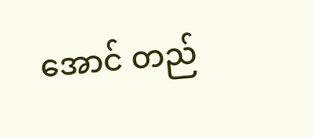အောင် တည်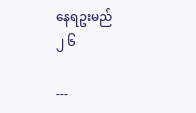နေရဥးမည်
၂ ၆

---